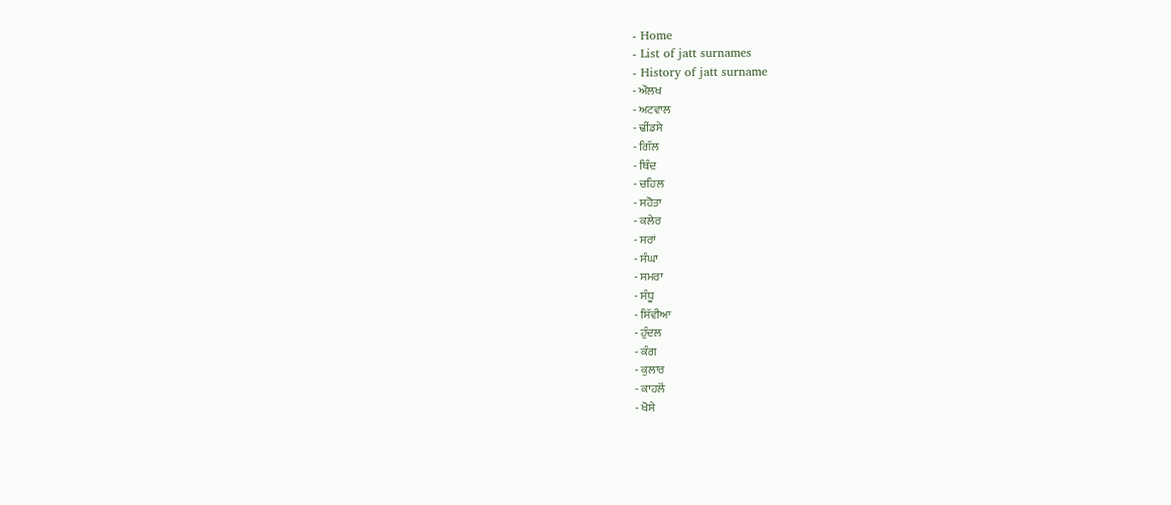- Home
- List of jatt surnames
- History of jatt surname
- ਔਲਖ
- ਅਟਵਾਲ
- ਢੀਂਡਸੇ
- ਗਿੱਲ
- ਥਿੰਦ
- ਚਹਿਲ
- ਸਹੋਤਾ
- ਕਲੇਰ
- ਸਰਾਂ
- ਸੰਘਾ
- ਸਮਰਾ
- ਸੰਧੂ
- ਸਿੱਵੀਆ
- ਹੁੰਦਲ
- ਕੰਗ
- ਕੁਲਾਰ
- ਕਾਹਲੋਂ
- ਖੋਸੇ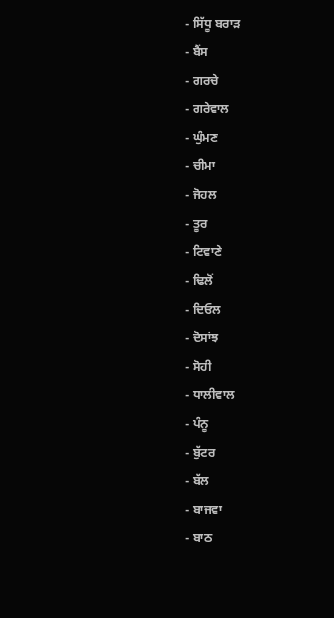- ਸਿੱਧੂ ਬਰਾੜ
- ਬੈਂਸ
- ਗਰਚੇ
- ਗਰੇਵਾਲ
- ਘੁੰਮਣ
- ਚੀਮਾ
- ਜੋਹਲ
- ਤੂਰ
- ਟਿਵਾਣੇ
- ਢਿਲੋਂ
- ਦਿਓਲ
- ਦੋਸਾਂਝ
- ਸੋਹੀ
- ਧਾਲੀਵਾਲ
- ਪੰਨੂ
- ਬੁੱਟਰ
- ਬੱਲ
- ਬਾਜਵਾ
- ਬਾਠ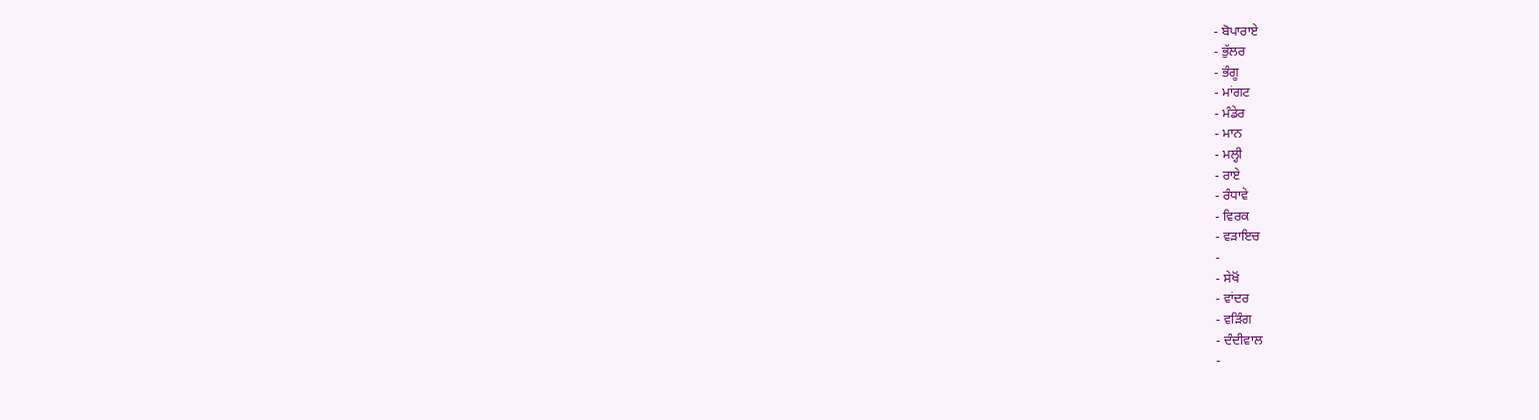- ਬੋਪਾਰਾਏ
- ਭੁੱਲਰ
- ਭੰਗੂ
- ਮਾਂਗਟ
- ਮੰਡੇਰ
- ਮਾਨ
- ਮਲ੍ਹੀ
- ਰਾਏ
- ਰੰਧਾਵੇ
- ਵਿਰਕ
- ਵੜਾਇਚ
-
- ਸੇਖੋਂ
- ਵਾਂਦਰ
- ਵੜਿੰਗ
- ਦੰਦੀਵਾਲ
-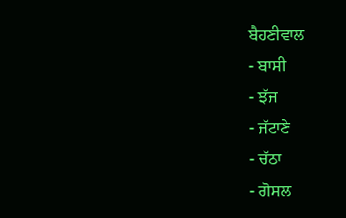ਬੈਹਣੀਵਾਲ
- ਬਾਸੀ
- ਝੱਜ
- ਜੱਟਾਣੇ
- ਚੱਠਾ
- ਗੋਸਲ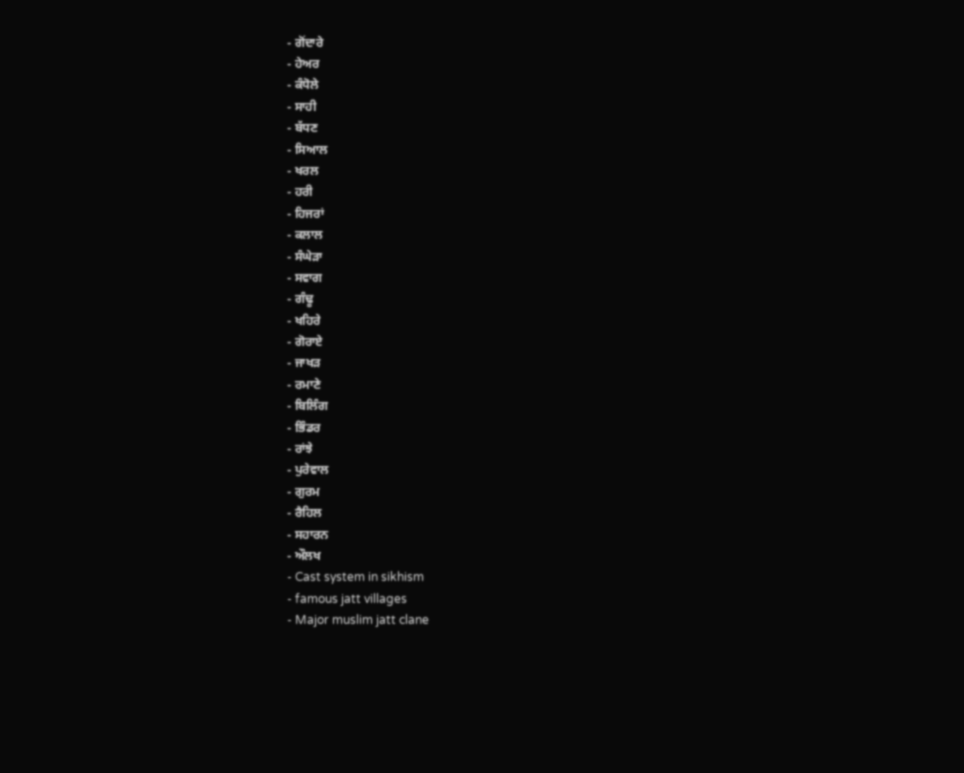- ਗੋਂਦਾਰੇ
- ਹੇਅਰ
- ਕੰਧੋਲੇ
- ਸਾਹੀ
- ਬੱਧਣ
- ਸਿਆਲ
- ਖਰਲ
- ਹਰੀ
- ਹਿਜਰਾਂ
- ਕਲਾਲ
- ਸੰਘੇੜਾ
- ਸਵਾਗ
- ਗੰਢੂ
- ਖਹਿਰੇ
- ਗੋਰਾਏ
- ਜਾਖੜ
- ਰਮਾਣੇ
- ਬਿਲਿੰਗ
- ਭਿੰਡਰ
- ਰਾਂਝੇ
- ਪੁਰੇਵਾਲ
- ਗੁਰਮ
- ਰੈਹਿਲ
- ਸਹਾਰਨ
- ਔਲਖ
- Cast system in sikhism
- famous jatt villages
- Major muslim jatt clane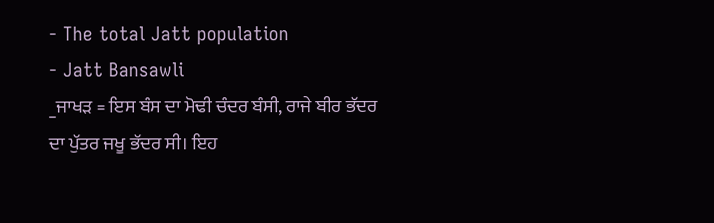- The total Jatt population
- Jatt Bansawli
_ਜਾਖੜ = ਇਸ ਬੰਸ ਦਾ ਮੋਢੀ ਚੰਦਰ ਬੰਸੀ, ਰਾਜੇ ਬੀਰ ਭੱਦਰ ਦਾ ਪੁੱਤਰ ਜਖੂ ਭੱਦਰ ਸੀ। ਇਹ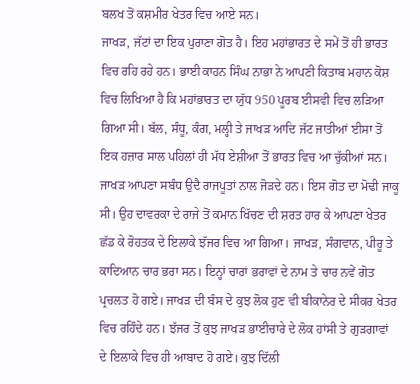ਬਲਖ ਤੋਂ ਕਸ਼ਮੀਰ ਖੇਤਰ ਵਿਚ ਆਏ ਸਨ।
ਜਾਖੜ, ਜੱਟਾਂ ਦਾ ਇਕ ਪੁਰਾਣਾ ਗੋਤ ਹੈ। ਇਹ ਮਹਾਂਭਾਰਤ ਦੇ ਸਮੇਂ ਤੋਂ ਹੀ ਭਾਰਤ ਵਿਚ ਰਹਿ ਰਹੇ ਹਨ। ਭਾਈ ਕਾਹਨ ਸਿੰਘ ਨਾਭਾ ਨੇ ਆਪਣੀ ਕਿਤਾਬ ਮਹਾਨ ਕੋਸ਼ ਵਿਚ ਲਿਖਿਆ ਹੈ ਕਿ ਮਹਾਂਭਾਰਤ ਦਾ ਯੁੱਧ 950 ਪੂਰਬ ਈਸਵੀ ਵਿਚ ਲੜਿਆ ਗਿਆ ਸੀ। ਬੱਲ, ਸੰਧੂ, ਕੰਗ, ਮਲ੍ਹੀ ਤੇ ਜਾਖੜ ਆਦਿ ਜੱਟ ਜਾਤੀਆਂ ਈਸਾ ਤੋਂ ਇਕ ਹਜ਼ਾਰ ਸਾਲ ਪਹਿਲਾਂ ਹੀ ਮੱਧ ਏਸ਼ੀਆ ਤੋਂ ਭਾਰਤ ਵਿਚ ਆ ਚੁੱਕੀਆਂ ਸਨ। ਜਾਖੜ ਆਪਣਾ ਸਬੰਧ ਉਦੈ ਰਾਜਪੂਤਾਂ ਨਾਲ ਜੋੜਦੇ ਹਨ। ਇਸ ਗੋਤ ਦਾ ਮੋਢੀ ਜਾਕੂ ਸੀ। ਉਹ ਦਾਵਰਕਾ ਦੇ ਰਾਜੇ ਤੋਂ ਕਮਾਨ ਖਿੱਚਣ ਦੀ ਸ਼ਰਤ ਹਾਰ ਕੇ ਆਪਣਾ ਖੇਤਰ ਛੱਡ ਕੇ ਰੋਹਤਕ ਦੇ ਇਲਾਕੇ ਝੱਜਰ ਵਿਚ ਆ ਗਿਆ। ਜਾਖੜ, ਸੰਗਵਾਨ, ਪੀਰੂ ਤੇ ਕਾਦਿਆਨ ਚਾਰ ਭਰਾ ਸਨ। ਇਨ੍ਹਾਂ ਚਾਰਾਂ ਭਰਾਵਾਂ ਦੇ ਨਾਮ ਤੇ ਚਾਰ ਨਵੇਂ ਗੋਤ ਪ੍ਰਚਲਤ ਹੋ ਗਏ। ਜਾਖੜ ਦੀ ਬੰਸ ਦੇ ਕੁਝ ਲੋਕ ਹੁਣ ਵੀ ਬੀਕਾਨੇਰ ਦੇ ਸੀਕਰ ਖੇਤਰ ਵਿਚ ਰਹਿੰਦੇ ਹਨ। ਝੱਜਰ ਤੋਂ ਕੁਝ ਜਾਖੜ ਭਾਈਚਾਰੇ ਦੇ ਲੋਕ ਹਾਂਸੀ ਤੇ ਗੁੜਗਾਵਾਂ ਦੇ ਇਲਾਕੇ ਵਿਚ ਹੀ ਆਬਾਦ ਹੋ ਗਏ। ਕੁਝ ਦਿੱਲੀ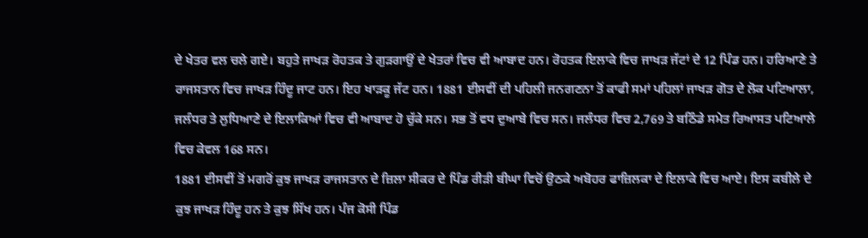ਦੇ ਖੇਤਰ ਵਲ ਚਲੇ ਗਏ। ਬਹੁਤੇ ਜਾਖੜ ਰੋਹਤਕ ਤੇ ਗੁੜਗਾਉਂ ਦੇ ਖੇਤਰਾਂ ਵਿਚ ਵੀ ਆਬਾਦ ਹਨ। ਰੋਹਤਕ ਇਲਾਕੇ ਵਿਚ ਜਾਖੜ ਜੱਟਾਂ ਦੇ 12 ਪਿੰਡ ਹਨ। ਹਰਿਆਣੇ ਤੇ ਰਾਜਸਤਾਨ ਵਿਚ ਜਾਖੜ ਹਿੰਦੂ ਜਾਟ ਹਨ। ਇਹ ਖਾੜਕੂ ਜੱਟ ਹਨ। 1881 ਈਸਵੀਂ ਦੀ ਪਹਿਲੀ ਜਨਗਣਨਾ ਤੋਂ ਕਾਫੀ ਸਮਾਂ ਪਹਿਲਾਂ ਜਾਖੜ ਗੋਤ ਦੇ ਲੋਕ ਪਟਿਆਲਾ, ਜਲੰਧਰ ਤੇ ਲੁਧਿਆਣੇ ਦੇ ਇਲਾਕਿਆਂ ਵਿਚ ਵੀ ਆਬਾਦ ਹੋ ਚੁੱਕੇ ਸਨ। ਸਭ ਤੋਂ ਵਧ ਦੁਆਬੇ ਵਿਚ ਸਨ। ਜਲੰਧਰ ਵਿਚ 2,769 ਤੇ ਬਠਿੰਡੇ ਸਮੇਤ ਰਿਆਸਤ ਪਟਿਆਲੇ ਵਿਚ ਕੇਵਲ 168 ਸਨ।
1881 ਈਸਵੀਂ ਤੋਂ ਮਗਰੋਂ ਕੁਝ ਜਾਖੜ ਰਾਜਸਤਾਨ ਦੇ ਜ਼ਿਲਾ ਸੀਕਰ ਦੇ ਪਿੰਡ ਰੀੜੀ ਬੀਘਾ ਵਿਚੋਂ ਉਠਕੇ ਅਬੋਹਰ ਫਾਜ਼ਿਲਕਾ ਦੇ ਇਲਾਕੇ ਵਿਚ ਆਏ। ਇਸ ਕਬੀਲੇ ਦੇ ਕੁਝ ਜਾਖੜ ਹਿੰਦੂ ਹਨ ਤੇ ਕੁਝ ਸਿੱਖ ਹਨ। ਪੰਜ ਕੋਸੀ ਪਿੰਡ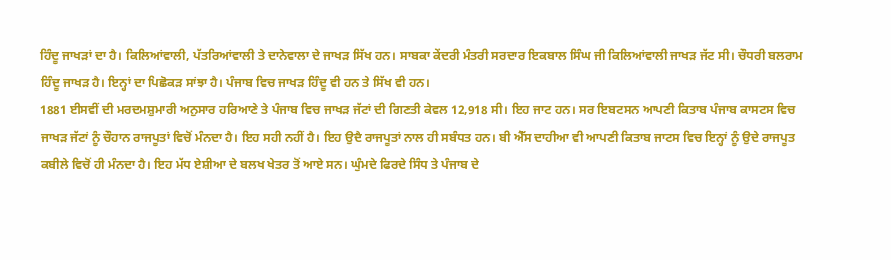ਹਿੰਦੂ ਜਾਖੜਾਂ ਦਾ ਹੈ। ਕਿਲਿਆਂਵਾਲੀ, ਪੱਤਰਿਆਂਵਾਲੀ ਤੇ ਦਾਨੇਵਾਲਾ ਦੇ ਜਾਖੜ ਸਿੱਖ ਹਨ। ਸਾਬਕਾ ਕੇਂਦਰੀ ਮੰਤਰੀ ਸਰਦਾਰ ਇਕਬਾਲ ਸਿੰਘ ਜੀ ਕਿਲਿਆਂਵਾਲੀ ਜਾਖੜ ਜੱਟ ਸੀ। ਚੌਧਰੀ ਬਲਰਾਮ ਹਿੰਦੂ ਜਾਖੜ ਹੈ। ਇਨ੍ਹਾਂ ਦਾ ਪਿਛੋਕੜ ਸਾਂਝਾ ਹੈ। ਪੰਜਾਬ ਵਿਚ ਜਾਖੜ ਹਿੰਦੂ ਵੀ ਹਨ ਤੇ ਸਿੱਖ ਵੀ ਹਨ।
1881 ਈਸਵੀਂ ਦੀ ਮਰਦਮਸ਼ੁਮਾਰੀ ਅਨੁਸਾਰ ਹਰਿਆਣੇ ਤੇ ਪੰਜਾਬ ਵਿਚ ਜਾਖੜ ਜੱਟਾਂ ਦੀ ਗਿਣਤੀ ਕੇਵਲ 12,918 ਸੀ। ਇਹ ਜਾਟ ਹਨ। ਸਰ ਇਬਟਸਨ ਆਪਣੀ ਕਿਤਾਬ ਪੰਜਾਬ ਕਾਸਟਸ ਵਿਚ ਜਾਖੜ ਜੱਟਾਂ ਨੂੰ ਚੌਹਾਨ ਰਾਜਪੂਤਾਂ ਵਿਚੋਂ ਮੰਨਦਾ ਹੈ। ਇਹ ਸਹੀ ਨਹੀਂ ਹੈ। ਇਹ ਉਦੈ ਰਾਜਪੂਤਾਂ ਨਾਲ ਹੀ ਸਬੰਧਤ ਹਨ। ਬੀ ਐੱਸ ਦਾਹੀਆ ਵੀ ਆਪਣੀ ਕਿਤਾਬ ਜਾਟਸ ਵਿਚ ਇਨ੍ਹਾਂ ਨੂੰ ਉਦੇ ਰਾਜਪੂਤ ਕਬੀਲੇ ਵਿਚੋਂ ਹੀ ਮੰਨਦਾ ਹੈ। ਇਹ ਮੱਧ ਏਸ਼ੀਆ ਦੇ ਬਲਖ ਖੇਤਰ ਤੋਂ ਆਏ ਸਨ। ਘੁੰਮਦੇ ਫਿਰਦੇ ਸਿੰਧ ਤੇ ਪੰਜਾਬ ਦੇ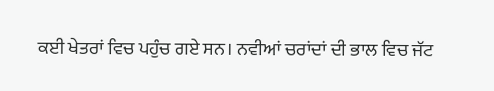ਕਈ ਖੇਤਰਾਂ ਵਿਚ ਪਹੁੰਚ ਗਏ ਸਨ। ਨਵੀਆਂ ਚਰਾਂਦਾਂ ਦੀ ਭਾਲ ਵਿਚ ਜੱਟ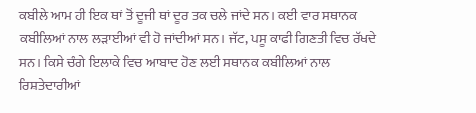ਕਬੀਲੇ ਆਮ ਹੀ ਇਕ ਥਾਂ ਤੋਂ ਦੂਜੀ ਥਾਂ ਦੂਰ ਤਕ ਚਲੇ ਜਾਂਦੇ ਸਨ। ਕਈ ਵਾਰ ਸਥਾਨਕ ਕਬੀਲਿਆਂ ਨਾਲ ਲੜਾਈਆਂ ਵੀ ਹੋ ਜਾਂਦੀਆਂ ਸਨ। ਜੱਟ, ਪਸੂ ਕਾਫੀ ਗਿਣਤੀ ਵਿਚ ਰੱਖਦੇ ਸਨ। ਕਿਸੇ ਚੰਗੇ ਇਲਾਕੇ ਵਿਚ ਆਬਾਦ ਹੋਣ ਲਈ ਸਥਾਨਕ ਕਬੀਲਿਆਂ ਨਾਲ ਰਿਸ਼ਤੇਦਾਰੀਆਂ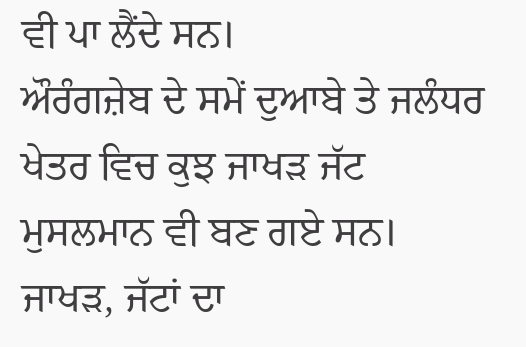ਵੀ ਪਾ ਲੈਂਦੇ ਸਨ।
ਔਰੰਗਜ਼ੇਬ ਦੇ ਸਮੇਂ ਦੁਆਬੇ ਤੇ ਜਲੰਧਰ ਖੇਤਰ ਵਿਚ ਕੁਝ ਜਾਖੜ ਜੱਟ ਮੁਸਲਮਾਨ ਵੀ ਬਣ ਗਏ ਸਨ। ਜਾਖੜ, ਜੱਟਾਂ ਦਾ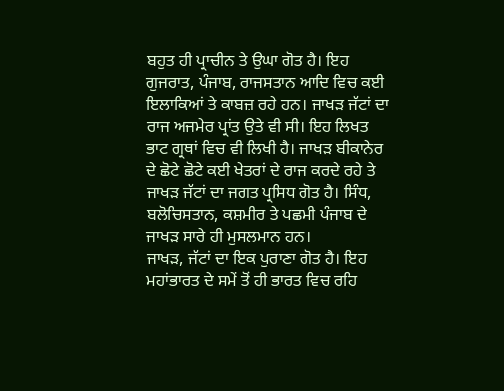ਬਹੁਤ ਹੀ ਪ੍ਰਾਚੀਨ ਤੇ ਉਘਾ ਗੋਤ ਹੈ। ਇਹ ਗੁਜਰਾਤ, ਪੰਜਾਬ, ਰਾਜਸਤਾਨ ਆਦਿ ਵਿਚ ਕਈ ਇਲਾਕਿਆਂ ਤੇ ਕਾਬਜ਼ ਰਹੇ ਹਨ। ਜਾਖੜ ਜੱਟਾਂ ਦਾ ਰਾਜ ਅਜਮੇਰ ਪ੍ਰਾਂਤ ਉਤੇ ਵੀ ਸੀ। ਇਹ ਲਿਖਤ ਭਾਟ ਗ੍ਰਥਾਂ ਵਿਚ ਵੀ ਲਿਖੀ ਹੈ। ਜਾਖੜ ਬੀਕਾਨੇਰ ਦੇ ਛੋਟੇ ਛੋਟੇ ਕਈ ਖੇਤਰਾਂ ਦੇ ਰਾਜ ਕਰਦੇ ਰਹੇ ਤੇ ਜਾਖੜ ਜੱਟਾਂ ਦਾ ਜਗਤ ਪ੍ਰਸਿਧ ਗੋਤ ਹੈ। ਸਿੰਧ, ਬਲੋਚਿਸਤਾਨ, ਕਸ਼ਮੀਰ ਤੇ ਪਛਮੀ ਪੰਜਾਬ ਦੇ ਜਾਖੜ ਸਾਰੇ ਹੀ ਮੁਸਲਮਾਨ ਹਨ।
ਜਾਖੜ, ਜੱਟਾਂ ਦਾ ਇਕ ਪੁਰਾਣਾ ਗੋਤ ਹੈ। ਇਹ ਮਹਾਂਭਾਰਤ ਦੇ ਸਮੇਂ ਤੋਂ ਹੀ ਭਾਰਤ ਵਿਚ ਰਹਿ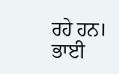ਰਹੇ ਹਨ। ਭਾਈ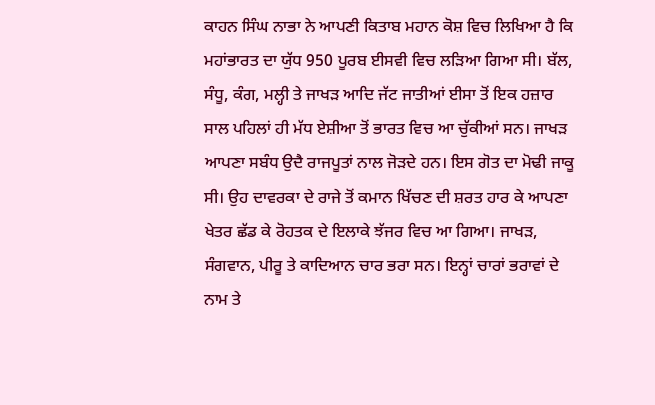ਕਾਹਨ ਸਿੰਘ ਨਾਭਾ ਨੇ ਆਪਣੀ ਕਿਤਾਬ ਮਹਾਨ ਕੋਸ਼ ਵਿਚ ਲਿਖਿਆ ਹੈ ਕਿ ਮਹਾਂਭਾਰਤ ਦਾ ਯੁੱਧ 950 ਪੂਰਬ ਈਸਵੀ ਵਿਚ ਲੜਿਆ ਗਿਆ ਸੀ। ਬੱਲ, ਸੰਧੂ, ਕੰਗ, ਮਲ੍ਹੀ ਤੇ ਜਾਖੜ ਆਦਿ ਜੱਟ ਜਾਤੀਆਂ ਈਸਾ ਤੋਂ ਇਕ ਹਜ਼ਾਰ ਸਾਲ ਪਹਿਲਾਂ ਹੀ ਮੱਧ ਏਸ਼ੀਆ ਤੋਂ ਭਾਰਤ ਵਿਚ ਆ ਚੁੱਕੀਆਂ ਸਨ। ਜਾਖੜ ਆਪਣਾ ਸਬੰਧ ਉਦੈ ਰਾਜਪੂਤਾਂ ਨਾਲ ਜੋੜਦੇ ਹਨ। ਇਸ ਗੋਤ ਦਾ ਮੋਢੀ ਜਾਕੂ ਸੀ। ਉਹ ਦਾਵਰਕਾ ਦੇ ਰਾਜੇ ਤੋਂ ਕਮਾਨ ਖਿੱਚਣ ਦੀ ਸ਼ਰਤ ਹਾਰ ਕੇ ਆਪਣਾ ਖੇਤਰ ਛੱਡ ਕੇ ਰੋਹਤਕ ਦੇ ਇਲਾਕੇ ਝੱਜਰ ਵਿਚ ਆ ਗਿਆ। ਜਾਖੜ, ਸੰਗਵਾਨ, ਪੀਰੂ ਤੇ ਕਾਦਿਆਨ ਚਾਰ ਭਰਾ ਸਨ। ਇਨ੍ਹਾਂ ਚਾਰਾਂ ਭਰਾਵਾਂ ਦੇ ਨਾਮ ਤੇ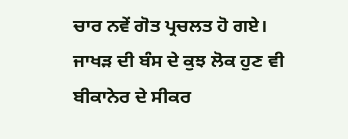ਚਾਰ ਨਵੇਂ ਗੋਤ ਪ੍ਰਚਲਤ ਹੋ ਗਏ। ਜਾਖੜ ਦੀ ਬੰਸ ਦੇ ਕੁਝ ਲੋਕ ਹੁਣ ਵੀ ਬੀਕਾਨੇਰ ਦੇ ਸੀਕਰ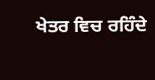ਖੇਤਰ ਵਿਚ ਰਹਿੰਦੇ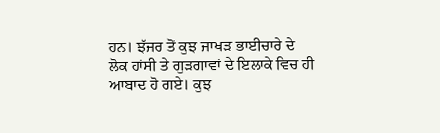ਹਨ। ਝੱਜਰ ਤੋਂ ਕੁਝ ਜਾਖੜ ਭਾਈਚਾਰੇ ਦੇ ਲੋਕ ਹਾਂਸੀ ਤੇ ਗੁੜਗਾਵਾਂ ਦੇ ਇਲਾਕੇ ਵਿਚ ਹੀ ਆਬਾਦ ਹੋ ਗਏ। ਕੁਝ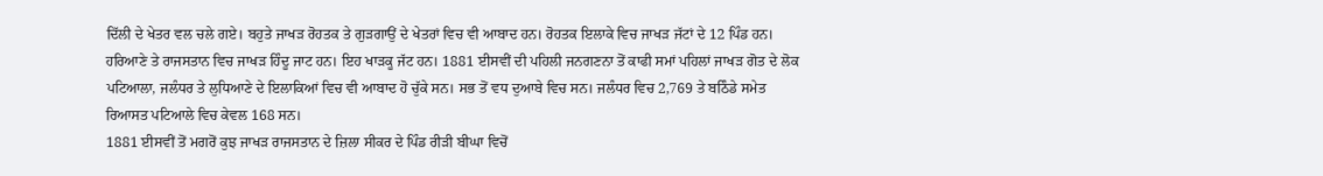ਦਿੱਲੀ ਦੇ ਖੇਤਰ ਵਲ ਚਲੇ ਗਏ। ਬਹੁਤੇ ਜਾਖੜ ਰੋਹਤਕ ਤੇ ਗੁੜਗਾਉਂ ਦੇ ਖੇਤਰਾਂ ਵਿਚ ਵੀ ਆਬਾਦ ਹਨ। ਰੋਹਤਕ ਇਲਾਕੇ ਵਿਚ ਜਾਖੜ ਜੱਟਾਂ ਦੇ 12 ਪਿੰਡ ਹਨ। ਹਰਿਆਣੇ ਤੇ ਰਾਜਸਤਾਨ ਵਿਚ ਜਾਖੜ ਹਿੰਦੂ ਜਾਟ ਹਨ। ਇਹ ਖਾੜਕੂ ਜੱਟ ਹਨ। 1881 ਈਸਵੀਂ ਦੀ ਪਹਿਲੀ ਜਨਗਣਨਾ ਤੋਂ ਕਾਫੀ ਸਮਾਂ ਪਹਿਲਾਂ ਜਾਖੜ ਗੋਤ ਦੇ ਲੋਕ ਪਟਿਆਲਾ, ਜਲੰਧਰ ਤੇ ਲੁਧਿਆਣੇ ਦੇ ਇਲਾਕਿਆਂ ਵਿਚ ਵੀ ਆਬਾਦ ਹੋ ਚੁੱਕੇ ਸਨ। ਸਭ ਤੋਂ ਵਧ ਦੁਆਬੇ ਵਿਚ ਸਨ। ਜਲੰਧਰ ਵਿਚ 2,769 ਤੇ ਬਠਿੰਡੇ ਸਮੇਤ ਰਿਆਸਤ ਪਟਿਆਲੇ ਵਿਚ ਕੇਵਲ 168 ਸਨ।
1881 ਈਸਵੀਂ ਤੋਂ ਮਗਰੋਂ ਕੁਝ ਜਾਖੜ ਰਾਜਸਤਾਨ ਦੇ ਜ਼ਿਲਾ ਸੀਕਰ ਦੇ ਪਿੰਡ ਰੀੜੀ ਬੀਘਾ ਵਿਚੋਂ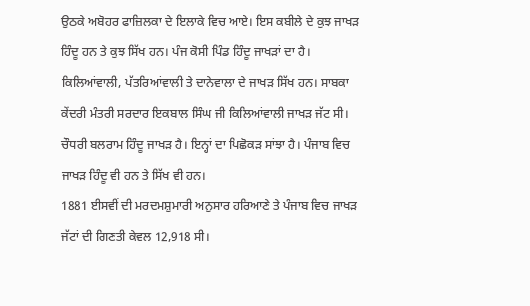ਉਠਕੇ ਅਬੋਹਰ ਫਾਜ਼ਿਲਕਾ ਦੇ ਇਲਾਕੇ ਵਿਚ ਆਏ। ਇਸ ਕਬੀਲੇ ਦੇ ਕੁਝ ਜਾਖੜ ਹਿੰਦੂ ਹਨ ਤੇ ਕੁਝ ਸਿੱਖ ਹਨ। ਪੰਜ ਕੋਸੀ ਪਿੰਡ ਹਿੰਦੂ ਜਾਖੜਾਂ ਦਾ ਹੈ। ਕਿਲਿਆਂਵਾਲੀ, ਪੱਤਰਿਆਂਵਾਲੀ ਤੇ ਦਾਨੇਵਾਲਾ ਦੇ ਜਾਖੜ ਸਿੱਖ ਹਨ। ਸਾਬਕਾ ਕੇਂਦਰੀ ਮੰਤਰੀ ਸਰਦਾਰ ਇਕਬਾਲ ਸਿੰਘ ਜੀ ਕਿਲਿਆਂਵਾਲੀ ਜਾਖੜ ਜੱਟ ਸੀ। ਚੌਧਰੀ ਬਲਰਾਮ ਹਿੰਦੂ ਜਾਖੜ ਹੈ। ਇਨ੍ਹਾਂ ਦਾ ਪਿਛੋਕੜ ਸਾਂਝਾ ਹੈ। ਪੰਜਾਬ ਵਿਚ ਜਾਖੜ ਹਿੰਦੂ ਵੀ ਹਨ ਤੇ ਸਿੱਖ ਵੀ ਹਨ।
1881 ਈਸਵੀਂ ਦੀ ਮਰਦਮਸ਼ੁਮਾਰੀ ਅਨੁਸਾਰ ਹਰਿਆਣੇ ਤੇ ਪੰਜਾਬ ਵਿਚ ਜਾਖੜ ਜੱਟਾਂ ਦੀ ਗਿਣਤੀ ਕੇਵਲ 12,918 ਸੀ।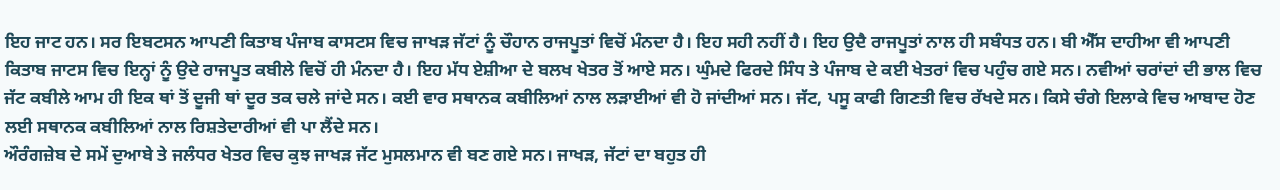ਇਹ ਜਾਟ ਹਨ। ਸਰ ਇਬਟਸਨ ਆਪਣੀ ਕਿਤਾਬ ਪੰਜਾਬ ਕਾਸਟਸ ਵਿਚ ਜਾਖੜ ਜੱਟਾਂ ਨੂੰ ਚੌਹਾਨ ਰਾਜਪੂਤਾਂ ਵਿਚੋਂ ਮੰਨਦਾ ਹੈ। ਇਹ ਸਹੀ ਨਹੀਂ ਹੈ। ਇਹ ਉਦੈ ਰਾਜਪੂਤਾਂ ਨਾਲ ਹੀ ਸਬੰਧਤ ਹਨ। ਬੀ ਐੱਸ ਦਾਹੀਆ ਵੀ ਆਪਣੀ ਕਿਤਾਬ ਜਾਟਸ ਵਿਚ ਇਨ੍ਹਾਂ ਨੂੰ ਉਦੇ ਰਾਜਪੂਤ ਕਬੀਲੇ ਵਿਚੋਂ ਹੀ ਮੰਨਦਾ ਹੈ। ਇਹ ਮੱਧ ਏਸ਼ੀਆ ਦੇ ਬਲਖ ਖੇਤਰ ਤੋਂ ਆਏ ਸਨ। ਘੁੰਮਦੇ ਫਿਰਦੇ ਸਿੰਧ ਤੇ ਪੰਜਾਬ ਦੇ ਕਈ ਖੇਤਰਾਂ ਵਿਚ ਪਹੁੰਚ ਗਏ ਸਨ। ਨਵੀਆਂ ਚਰਾਂਦਾਂ ਦੀ ਭਾਲ ਵਿਚ ਜੱਟ ਕਬੀਲੇ ਆਮ ਹੀ ਇਕ ਥਾਂ ਤੋਂ ਦੂਜੀ ਥਾਂ ਦੂਰ ਤਕ ਚਲੇ ਜਾਂਦੇ ਸਨ। ਕਈ ਵਾਰ ਸਥਾਨਕ ਕਬੀਲਿਆਂ ਨਾਲ ਲੜਾਈਆਂ ਵੀ ਹੋ ਜਾਂਦੀਆਂ ਸਨ। ਜੱਟ, ਪਸੂ ਕਾਫੀ ਗਿਣਤੀ ਵਿਚ ਰੱਖਦੇ ਸਨ। ਕਿਸੇ ਚੰਗੇ ਇਲਾਕੇ ਵਿਚ ਆਬਾਦ ਹੋਣ ਲਈ ਸਥਾਨਕ ਕਬੀਲਿਆਂ ਨਾਲ ਰਿਸ਼ਤੇਦਾਰੀਆਂ ਵੀ ਪਾ ਲੈਂਦੇ ਸਨ।
ਔਰੰਗਜ਼ੇਬ ਦੇ ਸਮੇਂ ਦੁਆਬੇ ਤੇ ਜਲੰਧਰ ਖੇਤਰ ਵਿਚ ਕੁਝ ਜਾਖੜ ਜੱਟ ਮੁਸਲਮਾਨ ਵੀ ਬਣ ਗਏ ਸਨ। ਜਾਖੜ, ਜੱਟਾਂ ਦਾ ਬਹੁਤ ਹੀ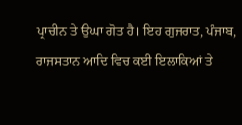ਪ੍ਰਾਚੀਨ ਤੇ ਉਘਾ ਗੋਤ ਹੈ। ਇਹ ਗੁਜਰਾਤ, ਪੰਜਾਬ, ਰਾਜਸਤਾਨ ਆਦਿ ਵਿਚ ਕਈ ਇਲਾਕਿਆਂ ਤੇ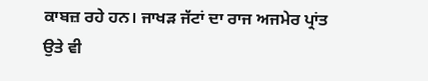ਕਾਬਜ਼ ਰਹੇ ਹਨ। ਜਾਖੜ ਜੱਟਾਂ ਦਾ ਰਾਜ ਅਜਮੇਰ ਪ੍ਰਾਂਤ ਉਤੇ ਵੀ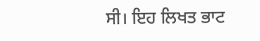ਸੀ। ਇਹ ਲਿਖਤ ਭਾਟ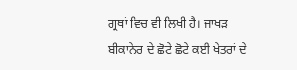ਗ੍ਰਥਾਂ ਵਿਚ ਵੀ ਲਿਖੀ ਹੈ। ਜਾਖੜ ਬੀਕਾਨੇਰ ਦੇ ਛੋਟੇ ਛੋਟੇ ਕਈ ਖੇਤਰਾਂ ਦੇ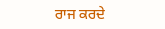ਰਾਜ ਕਰਦੇ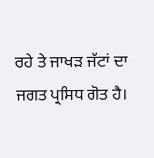ਰਹੇ ਤੇ ਜਾਖੜ ਜੱਟਾਂ ਦਾ ਜਗਤ ਪ੍ਰਸਿਧ ਗੋਤ ਹੈ।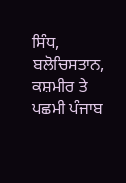ਸਿੰਧ, ਬਲੋਚਿਸਤਾਨ, ਕਸ਼ਮੀਰ ਤੇ ਪਛਮੀ ਪੰਜਾਬ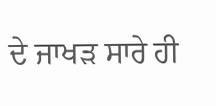ਦੇ ਜਾਖੜ ਸਾਰੇ ਹੀ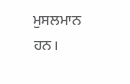ਮੁਸਲਮਾਨ ਹਨ।